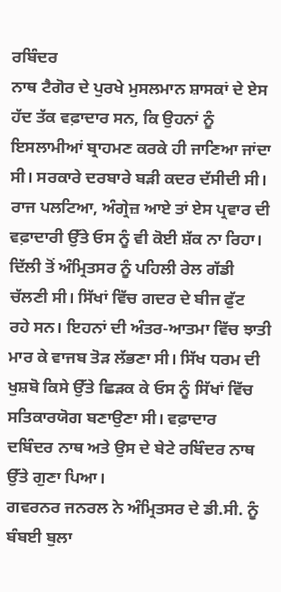ਰਬਿੰਦਰ
ਨਾਥ ਟੈਗੋਰ ਦੇ ਪੁਰਖੇ ਮੁਸਲਮਾਨ ਸ਼ਾਸਕਾਂ ਦੇ ਏਸ ਹੱਦ ਤੱਕ ਵਫ਼ਾਦਾਰ ਸਨ, ਕਿ ਉਹਨਾਂ ਨੂੰ
ਇਸਲਾਮੀਆਂ ਬ੍ਰਾਹਮਣ ਕਰਕੇ ਹੀ ਜਾਣਿਆ ਜਾਂਦਾ ਸੀ। ਸਰਕਾਰੇ ਦਰਬਾਰੇ ਬੜੀ ਕਦਰ ਦੱਸੀਦੀ ਸੀ।
ਰਾਜ ਪਲਟਿਆ, ਅੰਗ੍ਰੇਜ਼ ਆਏ ਤਾਂ ਏਸ ਪ੍ਰਵਾਰ ਦੀ ਵਫ਼ਾਦਾਰੀ ਉੱਤੇ ਓਸ ਨੂੰ ਵੀ ਕੋਈ ਸ਼ੱਕ ਨਾ ਰਿਹਾ।
ਦਿੱਲੀ ਤੋਂ ਅੰਮ੍ਰਿਤਸਰ ਨੂੰ ਪਹਿਲੀ ਰੇਲ ਗੱਡੀ ਚੱਲਣੀ ਸੀ। ਸਿੱਖਾਂ ਵਿੱਚ ਗਦਰ ਦੇ ਬੀਜ ਫੁੱਟ
ਰਹੇ ਸਨ। ਇਹਨਾਂ ਦੀ ਅੰਤਰ-ਆਤਮਾ ਵਿੱਚ ਝਾਤੀ ਮਾਰ ਕੇ ਵਾਜਬ ਤੋੜ ਲੱਭਣਾ ਸੀ। ਸਿੱਖ ਧਰਮ ਦੀ
ਖੁਸ਼ਬੋ ਕਿਸੇ ਉੱਤੇ ਛਿੜਕ ਕੇ ਓਸ ਨੂੰ ਸਿੱਖਾਂ ਵਿੱਚ ਸਤਿਕਾਰਯੋਗ ਬਣਾਉਣਾ ਸੀ। ਵਫ਼ਾਦਾਰ
ਦਬਿੰਦਰ ਨਾਥ ਅਤੇ ਉਸ ਦੇ ਬੇਟੇ ਰਬਿੰਦਰ ਨਾਥ ਉੱਤੇ ਗੁਣਾ ਪਿਆ।
ਗਵਰਨਰ ਜਨਰਲ ਨੇ ਅੰਮ੍ਰਿਤਸਰ ਦੇ ਡੀ.ਸੀ. ਨੂੰ ਬੰਬਈ ਬੁਲਾ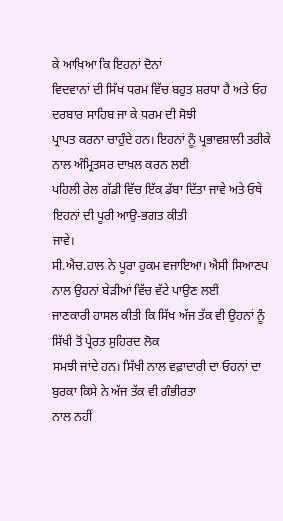ਕੇ ਆਖਿਆ ਕਿ ਇਹਨਾਂ ਦੋਨਾਂ
ਵਿਦਵਾਨਾਂ ਦੀ ਸਿੱਖ ਧਰਮ ਵਿੱਚ ਬਹੁਤ ਸ਼ਰਧਾ ਹੈ ਅਤੇ ਓਹ ਦਰਬਾਰ ਸਾਹਿਬ ਜਾ ਕੇ ਧਰਮ ਦੀ ਸੋਝੀ
ਪ੍ਰਾਪਤ ਕਰਨਾ ਚਾਹੁੰਦੇ ਹਨ। ਇਹਨਾਂ ਨੂੰ ਪ੍ਰਭਾਵਸ਼ਾਲੀ ਤਰੀਕੇ ਨਾਲ ਅੰਮ੍ਰਿਤਸਰ ਦਾਖ਼ਲ ਕਰਨ ਲਈ
ਪਹਿਲੀ ਰੇਲ ਗੱਡੀ ਵਿੱਚ ਇੱਕ ਡੱਬਾ ਦਿੱਤਾ ਜਾਵੇ ਅਤੇ ਓਥੇ ਇਹਨਾਂ ਦੀ ਪੂਰੀ ਆਉ-ਭਗਤ ਕੀਤੀ
ਜਾਵੇ।
ਸੀ.ਐਚ.ਹਾਲ ਨੇ ਪੂਰਾ ਹੁਕਮ ਵਜਾਇਆ। ਐਸੀ ਸਿਆਣਪ ਨਾਲ ਉਹਨਾਂ ਬੇੜੀਆਂ ਵਿੱਚ ਵੱਟੇ ਪਾਉਣ ਲਈ
ਜਾਣਕਾਰੀ ਹਾਸਲ ਕੀਤੀ ਕਿ ਸਿੱਖ ਅੱਜ ਤੱਕ ਵੀ ਉਹਨਾਂ ਨੂੰ ਸਿੱਖੀ ਤੋਂ ਪ੍ਰੇਰਤ ਸੁਹਿਰਦ ਲੋਕ
ਸਮਝੀ ਜਾਂਦੇ ਹਨ। ਸਿੱਖੀ ਨਾਲ ਵਫ਼ਾਦਾਰੀ ਦਾ ਓਹਨਾਂ ਦਾ ਬੁਰਕਾ ਕਿਸੇ ਨੇ ਅੱਜ ਤੱਕ ਵੀ ਗੰਭੀਰਤਾ
ਨਾਲ ਨਹੀਂ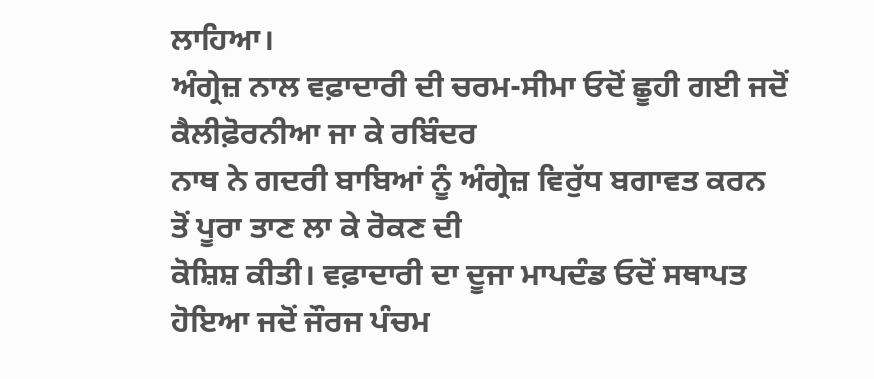ਲਾਹਿਆ।
ਅੰਗ੍ਰੇਜ਼ ਨਾਲ ਵਫ਼ਾਦਾਰੀ ਦੀ ਚਰਮ-ਸੀਮਾ ਓਦੋਂ ਛੂਹੀ ਗਈ ਜਦੋਂ ਕੈਲੀਫ਼ੋਰਨੀਆ ਜਾ ਕੇ ਰਬਿੰਦਰ
ਨਾਥ ਨੇ ਗਦਰੀ ਬਾਬਿਆਂ ਨੂੰ ਅੰਗ੍ਰੇਜ਼ ਵਿਰੁੱਧ ਬਗਾਵਤ ਕਰਨ ਤੋਂ ਪੂਰਾ ਤਾਣ ਲਾ ਕੇ ਰੋਕਣ ਦੀ
ਕੋਸ਼ਿਸ਼ ਕੀਤੀ। ਵਫ਼ਾਦਾਰੀ ਦਾ ਦੂਜਾ ਮਾਪਦੰਡ ਓਦੋਂ ਸਥਾਪਤ ਹੋਇਆ ਜਦੋਂ ਜੌਰਜ ਪੰਚਮ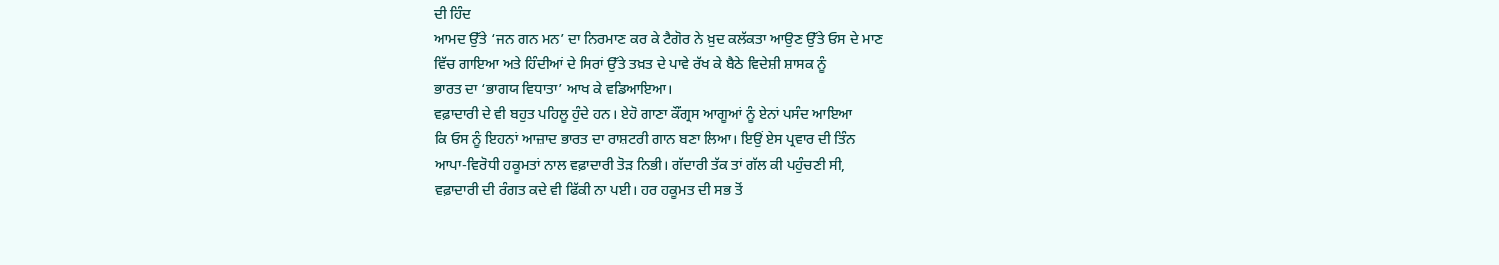ਦੀ ਹਿੰਦ
ਆਮਦ ਉੱਤੇ ‘ਜਨ ਗਨ ਮਨ’ ਦਾ ਨਿਰਮਾਣ ਕਰ ਕੇ ਟੈਗੋਰ ਨੇ ਖ਼ੁਦ ਕਲੱਕਤਾ ਆਉਣ ਉੱਤੇ ਓਸ ਦੇ ਮਾਣ
ਵਿੱਚ ਗਾਇਆ ਅਤੇ ਹਿੰਦੀਆਂ ਦੇ ਸਿਰਾਂ ਉੱਤੇ ਤਖ਼ਤ ਦੇ ਪਾਵੇ ਰੱਖ ਕੇ ਬੈਠੇ ਵਿਦੇਸ਼ੀ ਸ਼ਾਸਕ ਨੂੰ
ਭਾਰਤ ਦਾ ‘ਭਾਗਯ ਵਿਧਾਤਾ’ ਆਖ ਕੇ ਵਡਿਆਇਆ।
ਵਫ਼ਾਦਾਰੀ ਦੇ ਵੀ ਬਹੁਤ ਪਹਿਲੂ ਹੁੰਦੇ ਹਨ। ਏਹੋ ਗਾਣਾ ਕੌਂਗ੍ਰਸ ਆਗੂਆਂ ਨੂੰ ਏਨਾਂ ਪਸੰਦ ਆਇਆ
ਕਿ ਓਸ ਨੂੰ ਇਹਨਾਂ ਆਜ਼ਾਦ ਭਾਰਤ ਦਾ ਰਾਸ਼ਟਰੀ ਗਾਨ ਬਣਾ ਲਿਆ। ਇਉਂ ਏਸ ਪ੍ਰਵਾਰ ਦੀ ਤਿੰਨ
ਆਪਾ-ਵਿਰੋਧੀ ਹਕੂਮਤਾਂ ਨਾਲ ਵਫ਼ਾਦਾਰੀ ਤੋੜ ਨਿਭੀ। ਗੱਦਾਰੀ ਤੱਕ ਤਾਂ ਗੱਲ ਕੀ ਪਹੁੰਚਣੀ ਸੀ,
ਵਫ਼ਾਦਾਰੀ ਦੀ ਰੰਗਤ ਕਦੇ ਵੀ ਫਿੱਕੀ ਨਾ ਪਈ। ਹਰ ਹਕੂਮਤ ਦੀ ਸਭ ਤੋਂ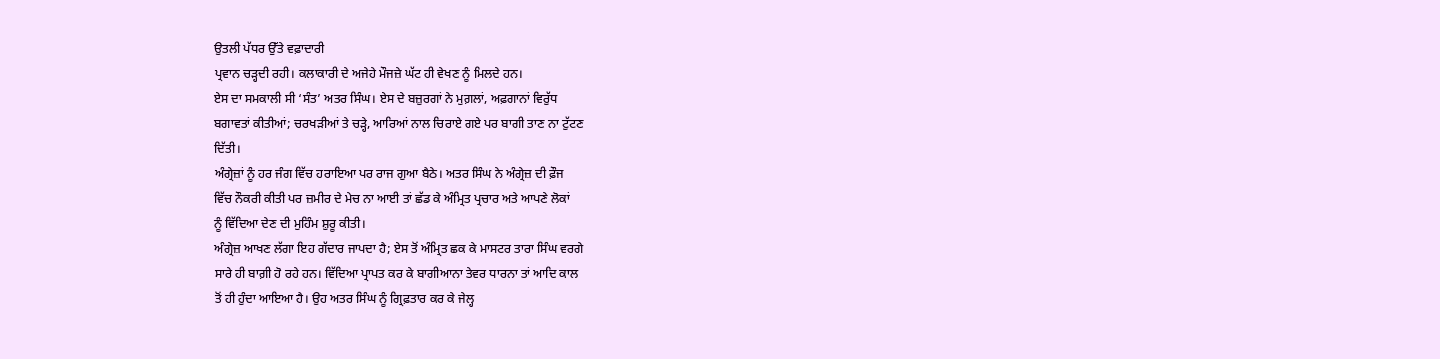ਉਤਲੀ ਪੱਧਰ ਉੱਤੇ ਵਫ਼ਾਦਾਰੀ
ਪ੍ਰਵਾਨ ਚੜ੍ਹਦੀ ਰਹੀ। ਕਲਾਕਾਰੀ ਦੇ ਅਜੇਹੇ ਮੌਜਜ਼ੇ ਘੱਟ ਹੀ ਵੇਖਣ ਨੂੰ ਮਿਲਦੇ ਹਨ।
ਏਸ ਦਾ ਸਮਕਾਲੀ ਸੀ ‘ਸੰਤ’ ਅਤਰ ਸਿੰਘ। ਏਸ ਦੇ ਬਜ਼ੁਰਗਾਂ ਨੇ ਮੁਗ਼ਲਾਂ, ਅਫ਼ਗਾਨਾਂ ਵਿਰੁੱਧ
ਬਗਾਵਤਾਂ ਕੀਤੀਆਂ; ਚਰਖੜੀਆਂ ਤੇ ਚੜ੍ਹੇ, ਆਰਿਆਂ ਨਾਲ ਚਿਰਾਏ ਗਏ ਪਰ ਬਾਗੀ ਤਾਣ ਨਾ ਟੁੱਟਣ
ਦਿੱਤੀ।
ਅੰਗ੍ਰੇਜ਼ਾਂ ਨੂੰ ਹਰ ਜੰਗ ਵਿੱਚ ਹਰਾਇਆ ਪਰ ਰਾਜ ਗੁਆ ਬੈਠੇ। ਅਤਰ ਸਿੰਘ ਨੇ ਅੰਗ੍ਰੇਜ਼ ਦੀ ਫ਼ੌਜ
ਵਿੱਚ ਨੌਕਰੀ ਕੀਤੀ ਪਰ ਜ਼ਮੀਰ ਦੇ ਮੇਚ ਨਾ ਆਈ ਤਾਂ ਛੱਡ ਕੇ ਅੰਮ੍ਰਿਤ ਪ੍ਰਚਾਰ ਅਤੇ ਆਪਣੇ ਲੋਕਾਂ
ਨੂੰ ਵਿੱਦਿਆ ਦੇਣ ਦੀ ਮੁਹਿੰਮ ਸ਼ੁਰੂ ਕੀਤੀ।
ਅੰਗ੍ਰੇਜ਼ ਆਖਣ ਲੱਗਾ ਇਹ ਗੱਦਾਰ ਜਾਪਦਾ ਹੈ; ਏਸ ਤੋਂ ਅੰਮ੍ਰਿਤ ਛਕ ਕੇ ਮਾਸਟਰ ਤਾਰਾ ਸਿੰਘ ਵਰਗੇ
ਸਾਰੇ ਹੀ ਬਾਗ਼ੀ ਹੋ ਰਹੇ ਹਨ। ਵਿੱਦਿਆ ਪ੍ਰਾਪਤ ਕਰ ਕੇ ਬਾਗੀਆਨਾ ਤੇਵਰ ਧਾਰਨਾ ਤਾਂ ਆਦਿ ਕਾਲ
ਤੋਂ ਹੀ ਹੁੰਦਾ ਆਇਆ ਹੈ। ਉਹ ਅਤਰ ਸਿੰਘ ਨੂੰ ਗ੍ਰਿਫ਼ਤਾਰ ਕਰ ਕੇ ਜੇਲ੍ਹ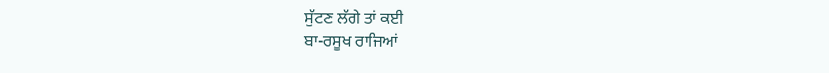ਸੁੱਟਣ ਲੱਗੇ ਤਾਂ ਕਈ
ਬਾ-ਰਸੂਖ ਰਾਜਿਆਂ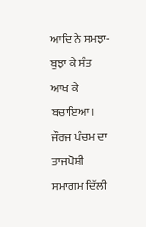ਆਦਿ ਨੇ ਸਮਝਾ-ਬੁਝਾ ਕੇ ਸੰਤ ਆਖ ਕੇ ਬਚਾਇਆ।
ਜੌਰਜ ਪੰਚਮ ਦਾ ਤਾਜਪੋਸ਼ੀ ਸਮਾਗਮ ਦਿੱਲੀ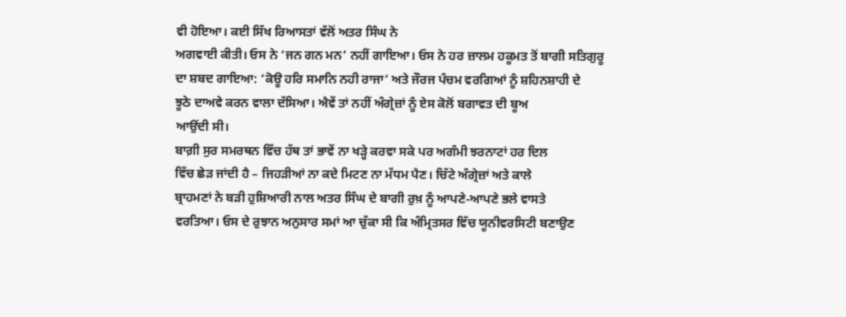ਵੀ ਹੋਇਆ। ਕਈ ਸਿੱਖ ਰਿਆਸਤਾਂ ਵੱਲੋਂ ਅਤਰ ਸਿੰਘ ਨੇ
ਅਗਵਾਈ ਕੀਤੀ। ਓਸ ਨੇ ‘ਜਨ ਗਨ ਮਨ’ ਨਹੀਂ ਗਾਇਆ। ਓਸ ਨੇ ਹਰ ਜ਼ਾਲਮ ਹਕੂਮਤ ਤੋਂ ਬਾਗੀ ਸਤਿਗੁਰੂ
ਦਾ ਸ਼ਬਦ ਗਾਇਆ: ‘ਕੋਊ ਹਰਿ ਸਮਾਨਿ ਨਹੀ ਰਾਜਾ’ ਅਤੇ ਜੌਰਜ ਪੰਚਮ ਵਰਗਿਆਂ ਨੂੰ ਸ਼ਹਿਨਸ਼ਾਹੀ ਦੇ
ਝੂਠੇ ਦਾਅਵੇ ਕਰਨ ਵਾਲਾ ਦੱਸਿਆ। ਐਵੇਂ ਤਾਂ ਨਹੀਂ ਅੰਗ੍ਰੇਜ਼ਾਂ ਨੂੰ ਏਸ ਕੋਲੋਂ ਬਗਾਵਤ ਦੀ ਬੂਅ
ਆਉਂਦੀ ਸੀ।
ਬਾਗ਼ੀ ਸੁਰ ਸਮਰਥਨ ਵਿੱਚ ਹੱਥ ਤਾਂ ਭਾਵੇਂ ਨਾ ਖੜ੍ਹੇ ਕਰਵਾ ਸਕੇ ਪਰ ਅਗੰਮੀ ਝਰਨਾਟਾਂ ਹਰ ਦਿਲ
ਵਿੱਚ ਛੇੜ ਜਾਂਦੀ ਹੈ – ਜਿਹੜੀਆਂ ਨਾ ਕਦੇ ਮਿਟਣ ਨਾ ਮੱਧਮ ਪੈਣ। ਚਿੱਟੇ ਅੰਗ੍ਰੇਜ਼ਾਂ ਅਤੇ ਕਾਲੇ
ਬ੍ਰਾਹਮਣਾਂ ਨੇ ਬੜੀ ਹੁਸ਼ਿਆਰੀ ਨਾਲ ਅਤਰ ਸਿੰਘ ਦੇ ਬਾਗੀ ਰੁਖ਼ ਨੂੰ ਆਪਣੇ-ਆਪਣੇ ਭਲੇ ਵਾਸਤੇ
ਵਰਤਿਆ। ਓਸ ਦੇ ਰੁਝਾਨ ਅਨੁਸਾਰ ਸਮਾਂ ਆ ਚੁੱਕਾ ਸੀ ਕਿ ਅੰਮ੍ਰਿਤਸਰ ਵਿੱਚ ਯੂਨੀਵਰਸਿਟੀ ਬਣਾਉਣ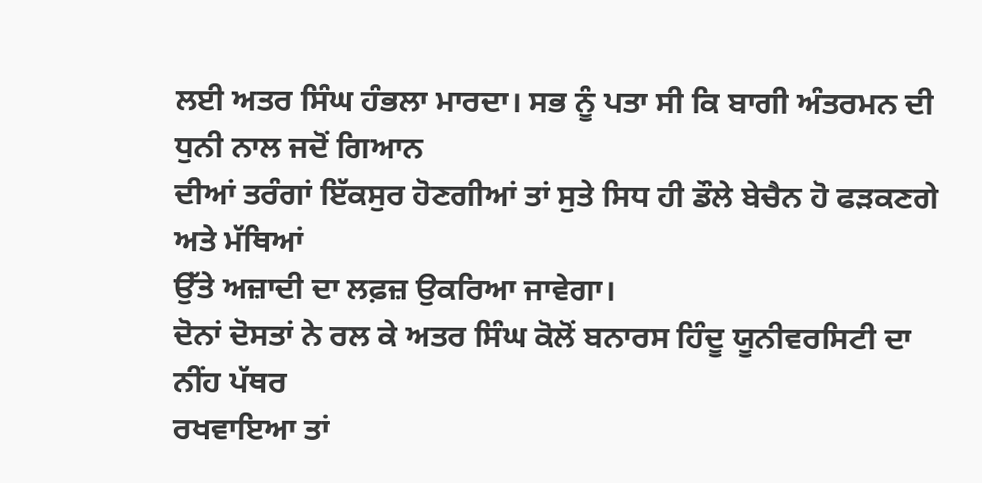ਲਈ ਅਤਰ ਸਿੰਘ ਹੰਭਲਾ ਮਾਰਦਾ। ਸਭ ਨੂੰ ਪਤਾ ਸੀ ਕਿ ਬਾਗੀ ਅੰਤਰਮਨ ਦੀ ਧੁਨੀ ਨਾਲ ਜਦੋਂ ਗਿਆਨ
ਦੀਆਂ ਤਰੰਗਾਂ ਇੱਕਸੁਰ ਹੋਣਗੀਆਂ ਤਾਂ ਸੁਤੇ ਸਿਧ ਹੀ ਡੌਲੇ ਬੇਚੈਨ ਹੋ ਫੜਕਣਗੇ ਅਤੇ ਮੱਥਿਆਂ
ਉੱਤੇ ਅਜ਼ਾਦੀ ਦਾ ਲਫ਼ਜ਼ ਉਕਰਿਆ ਜਾਵੇਗਾ।
ਦੋਨਾਂ ਦੋਸਤਾਂ ਨੇ ਰਲ ਕੇ ਅਤਰ ਸਿੰਘ ਕੋਲੋਂ ਬਨਾਰਸ ਹਿੰਦੂ ਯੂਨੀਵਰਸਿਟੀ ਦਾ ਨੀਂਹ ਪੱਥਰ
ਰਖਵਾਇਆ ਤਾਂ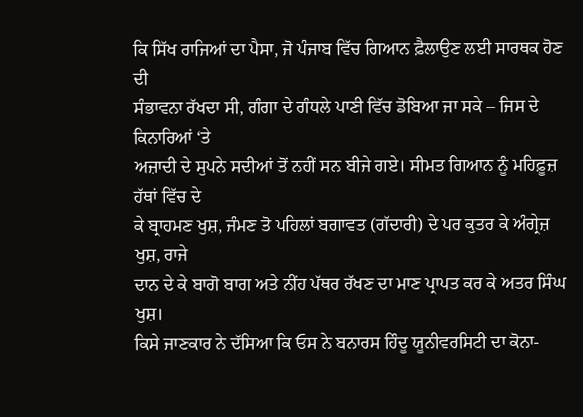ਕਿ ਸਿੱਖ ਰਾਜਿਆਂ ਦਾ ਪੈਸਾ, ਜੋ ਪੰਜਾਬ ਵਿੱਚ ਗਿਆਨ ਫ਼ੈਲਾਉਣ ਲਈ ਸਾਰਥਕ ਹੋਣ ਦੀ
ਸੰਭਾਵਨਾ ਰੱਖਦਾ ਸੀ, ਗੰਗਾ ਦੇ ਗੰਧਲੇ ਪਾਣੀ ਵਿੱਚ ਡੋਬਿਆ ਜਾ ਸਕੇ – ਜਿਸ ਦੇ ਕਿਨਾਰਿਆਂ ‘ਤੇ
ਅਜ਼ਾਦੀ ਦੇ ਸੁਪਨੇ ਸਦੀਆਂ ਤੋਂ ਨਹੀਂ ਸਨ ਬੀਜੇ ਗਏ। ਸੀਮਤ ਗਿਆਨ ਨੂੰ ਮਹਿਫ਼ੂਜ਼ ਹੱਥਾਂ ਵਿੱਚ ਦੇ
ਕੇ ਬ੍ਰਾਹਮਣ ਖੁਸ਼, ਜੰਮਣ ਤੋ ਪਹਿਲਾਂ ਬਗਾਵਤ (ਗੱਦਾਰੀ) ਦੇ ਪਰ ਕੁਤਰ ਕੇ ਅੰਗ੍ਰੇਜ਼ ਖੁਸ਼, ਰਾਜੇ
ਦਾਨ ਦੇ ਕੇ ਬਾਗੋ ਬਾਗ ਅਤੇ ਨੀਂਹ ਪੱਥਰ ਰੱਖਣ ਦਾ ਮਾਣ ਪ੍ਰਾਪਤ ਕਰ ਕੇ ਅਤਰ ਸਿੰਘ ਖੁਸ਼।
ਕਿਸੇ ਜਾਣਕਾਰ ਨੇ ਦੱਸਿਆ ਕਿ ਓਸ ਨੇ ਬਨਾਰਸ ਹਿੰਦੂ ਯੂਨੀਵਰਸਿਟੀ ਦਾ ਕੋਨਾ-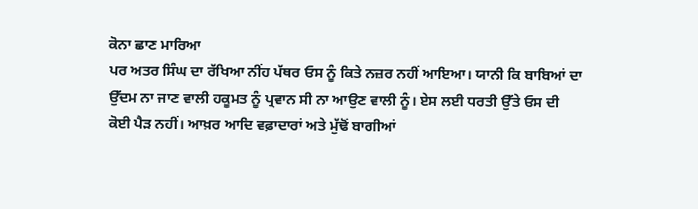ਕੋਨਾ ਛਾਣ ਮਾਰਿਆ
ਪਰ ਅਤਰ ਸਿੰਘ ਦਾ ਰੱਖਿਆ ਨੀਂਹ ਪੱਥਰ ਓਸ ਨੂੰ ਕਿਤੇ ਨਜ਼ਰ ਨਹੀਂ ਆਇਆ। ਯਾਨੀ ਕਿ ਬਾਬਿਆਂ ਦਾ
ਉੱਦਮ ਨਾ ਜਾਣ ਵਾਲੀ ਹਕੂਮਤ ਨੂੰ ਪ੍ਰਵਾਨ ਸੀ ਨਾ ਆਉਣ ਵਾਲੀ ਨੂੰ। ਏਸ ਲਈ ਧਰਤੀ ਉੱਤੇ ਓਸ ਦੀ
ਕੋਈ ਪੈੜ ਨਹੀਂ। ਆਖ਼ਰ ਆਦਿ ਵਫ਼ਾਦਾਰਾਂ ਅਤੇ ਮੁੱਢੋਂ ਬਾਗੀਆਂ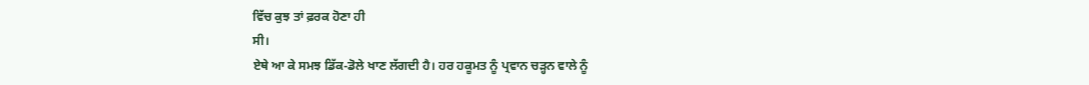ਵਿੱਚ ਕੁਝ ਤਾਂ ਫ਼ਰਕ ਹੋਣਾ ਹੀ
ਸੀ।
ਏਥੇ ਆ ਕੇ ਸਮਝ ਡਿੱਕ-ਡੋਲੇ ਖਾਣ ਲੱਗਦੀ ਹੈ। ਹਰ ਹਕੂਮਤ ਨੂੰ ਪ੍ਰਵਾਨ ਚੜ੍ਹਨ ਵਾਲੇ ਨੂੰ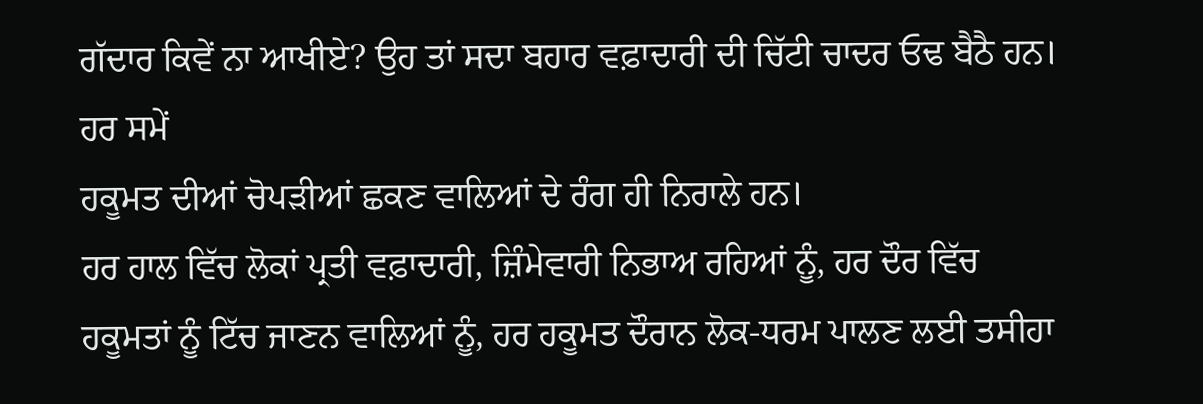ਗੱਦਾਰ ਕਿਵੇਂ ਨਾ ਆਖੀਏ? ਉਹ ਤਾਂ ਸਦਾ ਬਹਾਰ ਵਫ਼ਾਦਾਰੀ ਦੀ ਚਿੱਟੀ ਚਾਦਰ ਓਢ ਬੈਠੈ ਹਨ। ਹਰ ਸਮੇਂ
ਹਕੂਮਤ ਦੀਆਂ ਚੋਪੜੀਆਂ ਛਕਣ ਵਾਲਿਆਂ ਦੇ ਰੰਗ ਹੀ ਨਿਰਾਲੇ ਹਨ।
ਹਰ ਹਾਲ ਵਿੱਚ ਲੋਕਾਂ ਪ੍ਰਤੀ ਵਫ਼ਾਦਾਰੀ, ਜ਼ਿੰਮੇਵਾਰੀ ਨਿਭਾਅ ਰਹਿਆਂ ਨੂੰ, ਹਰ ਦੌਰ ਵਿੱਚ
ਹਕੂਮਤਾਂ ਨੂੰ ਟਿੱਚ ਜਾਣਨ ਵਾਲਿਆਂ ਨੂੰ, ਹਰ ਹਕੂਮਤ ਦੌਰਾਨ ਲੋਕ-ਧਰਮ ਪਾਲਣ ਲਈ ਤਸੀਹਾ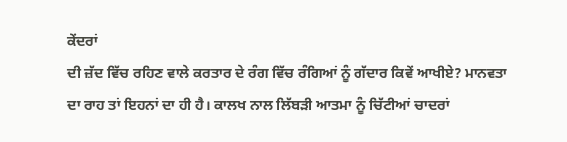ਕੇਂਦਰਾਂ
ਦੀ ਜ਼ੱਦ ਵਿੱਚ ਰਹਿਣ ਵਾਲੇ ਕਰਤਾਰ ਦੇ ਰੰਗ ਵਿੱਚ ਰੰਗਿਆਂ ਨੂੰ ਗੱਦਾਰ ਕਿਵੇਂ ਆਖੀਏ? ਮਾਨਵਤਾ
ਦਾ ਰਾਹ ਤਾਂ ਇਹਨਾਂ ਦਾ ਹੀ ਹੈ। ਕਾਲਖ ਨਾਲ ਲਿੱਬੜੀ ਆਤਮਾ ਨੂੰ ਚਿੱਟੀਆਂ ਚਾਦਰਾਂ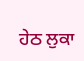ਹੇਠ ਲੁਕਾ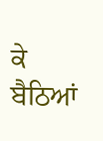ਕੇ ਬੈਠਿਆਂ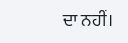ਦਾ ਨਹੀਂ।